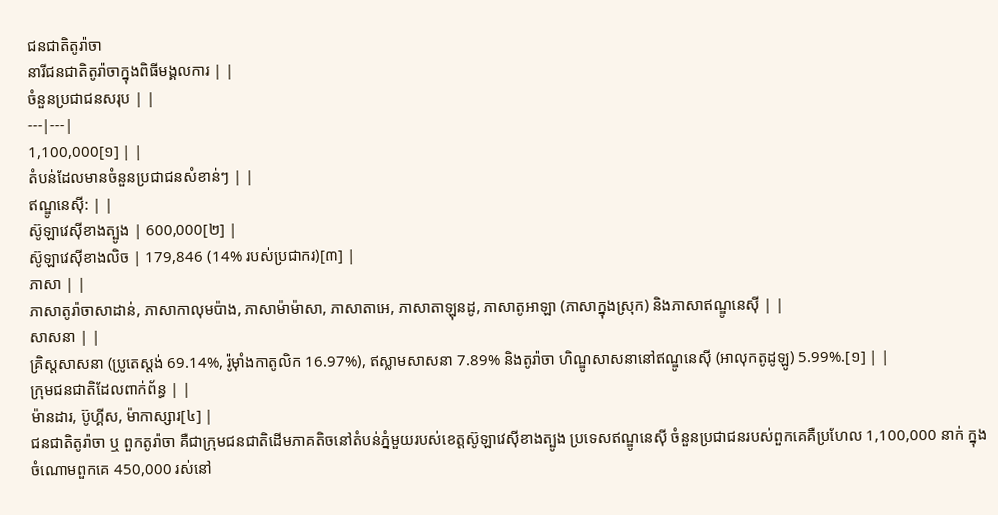ជនជាតិតូរ៉ាចា
នារីជនជាតិតូរ៉ាចាក្នុងពិធីមង្គលការ | |
ចំនួនប្រជាជនសរុប | |
---|---|
1,100,000[១] | |
តំបន់ដែលមានចំនួនប្រជាជនសំខាន់ៗ | |
ឥណ្ឌូនេស៊ី: | |
ស៊ូឡាវេស៊ីខាងត្បូង | 600,000[២] |
ស៊ូឡាវេស៊ីខាងលិច | 179,846 (14% របស់ប្រជាករ)[៣] |
ភាសា | |
ភាសាតូរ៉ាចាសាដាន់, ភាសាកាលុមប៉ាង, ភាសាម៉ាម៉ាសា, ភាសាតាអេ, ភាសាតាឡុនដូ, ភាសាតូអាឡា (ភាសាក្នុងស្រុក) និងភាសាឥណ្ឌូនេស៊ី | |
សាសនា | |
គ្រិស្តសាសនា (ប្រូតេស្តង់ 69.14%, រ៉ូម៉ាំងកាតូលិក 16.97%), ឥស្លាមសាសនា 7.89% និងតូរ៉ាចា ហិណ្ឌូសាសនានៅឥណ្ឌូនេស៊ី (អាលុកតូដូឡូ) 5.99%.[១] | |
ក្រុមជនជាតិដែលពាក់ព័ន្ធ | |
ម៉ានដារ, ប៊ូហ្គីស, ម៉ាកាស្សារ[៤] |
ជនជាតិតូរ៉ាចា ឬ ពួកតូរ៉ាចា គឺជាក្រុមជនជាតិដើមភាគតិចនៅតំបន់ភ្នំមួយរបស់ខេត្តស៊ូឡាវេស៊ីខាងត្បូង ប្រទេសឥណ្ឌូនេស៊ី ចំនួនប្រជាជនរបស់ពួកគេគឺប្រហែល 1,100,000 នាក់ ក្នុងចំណោមពួកគេ 450,000 រស់នៅ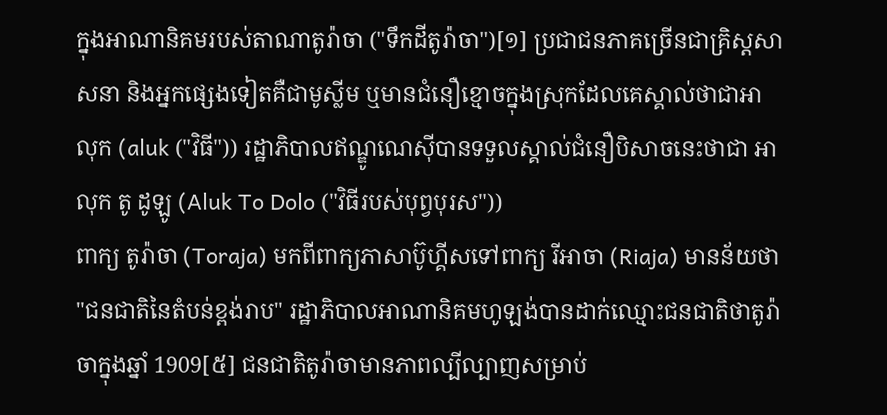ក្នុងអាណានិគមរបស់តាណាតូរ៉ាចា ("ទឹកដីតូរ៉ាចា")[១] ប្រជាជនភាគច្រើនជាគ្រិស្តសាសនា និងអ្នកផ្សេងទៀតគឺជាមូស្លីម ឬមានជំនឿខ្មោចក្នុងស្រុកដែលគេស្គាល់ថាជាអាលុក (aluk ("វិធី")) រដ្ឋាភិបាលឥណ្ឌូណេស៊ីបានទទួលស្គាល់ជំនឿបិសាចនេះថាជា អាលុក តូ ដូឡូ (Aluk To Dolo ("វិធីរបស់បុព្វបុរស"))
ពាក្យ តូរ៉ាចា (Toraja) មកពីពាក្យភាសាប៊ូហ្គីសទៅពាក្យ រីអាចា (Riaja) មានន័យថា "ជនជាតិនៃតំបន់ខ្ពង់រាប" រដ្ឋាភិបាលអាណានិគមហូឡង់បានដាក់ឈ្មោះជនជាតិថាតូរ៉ាចាក្នុងឆ្នាំ 1909[៥] ជនជាតិតូរ៉ាចាមានភាពល្បីល្បាញសម្រាប់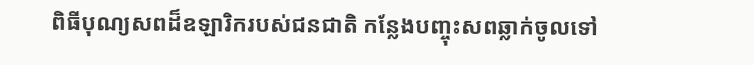ពិធីបុណ្យសពដ៏ឧឡារិករបស់ជនជាតិ កន្លែងបញ្ចុះសពឆ្លាក់ចូលទៅ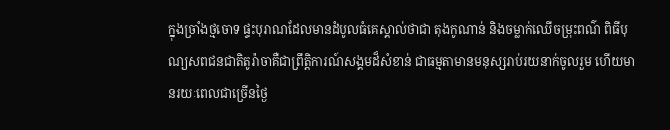ក្នុងច្រាំងថ្មចោទ ផ្ទះបុរាណដែលមានដំបូលធំគេស្គាល់ថាជា តុងកូណាន់ និងចម្លាក់ឈើចម្រុះពណ៌ ពិធីបុណ្យសពជនជាតិតូរ៉ាចាគឺជាព្រឹត្តិការណ៍សង្គមដ៏សំខាន់ ជាធម្មតាមានមនុស្សរាប់រយនាក់ចូលរួម ហើយមានរយៈពេលជាច្រើនថ្ងៃ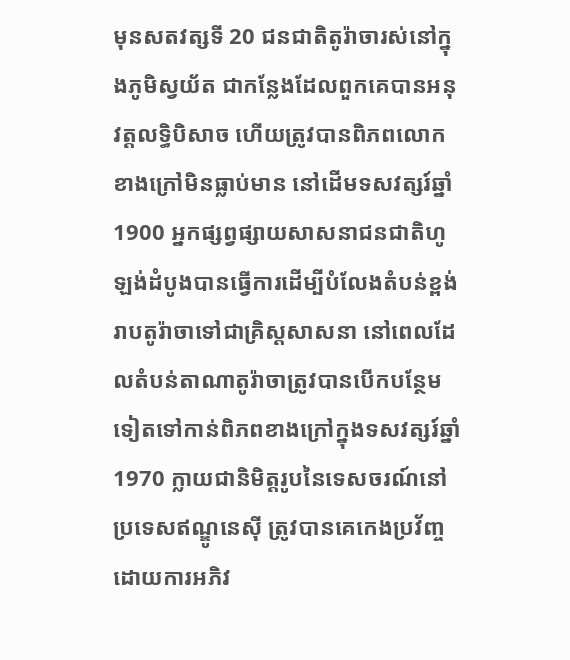មុនសតវត្សទី 20 ជនជាតិតូរ៉ាចារស់នៅក្នុងភូមិស្វយ័ត ជាកន្លែងដែលពួកគេបានអនុវត្តលទ្ធិបិសាច ហើយត្រូវបានពិភពលោកខាងក្រៅមិនធ្លាប់មាន នៅដើមទសវត្សរ៍ឆ្នាំ 1900 អ្នកផ្សព្វផ្សាយសាសនាជនជាតិហូឡង់ដំបូងបានធ្វើការដើម្បីបំលែងតំបន់ខ្ពង់រាបតូរ៉ាចាទៅជាគ្រិស្តសាសនា នៅពេលដែលតំបន់តាណាតូរ៉ាចាត្រូវបានបើកបន្ថែមទៀតទៅកាន់ពិភពខាងក្រៅក្នុងទសវត្សរ៍ឆ្នាំ 1970 ក្លាយជានិមិត្តរូបនៃទេសចរណ៍នៅប្រទេសឥណ្ឌូនេស៊ី ត្រូវបានគេកេងប្រវ័ញ្ចដោយការអភិវ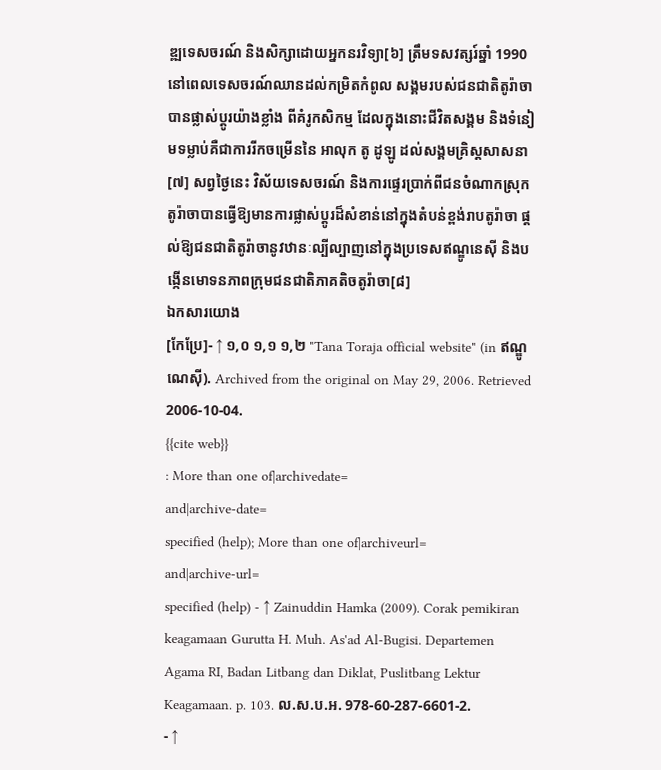ឌ្ឍទេសចរណ៍ និងសិក្សាដោយអ្នកនរវិទ្យា[៦] ត្រឹមទសវត្សរ៍ឆ្នាំ 1990 នៅពេលទេសចរណ៍ឈានដល់កម្រិតកំពូល សង្គមរបស់ជនជាតិតូរ៉ាចាបានផ្លាស់ប្តូរយ៉ាងខ្លាំង ពីគំរូកសិកម្ម ដែលក្នុងនោះជីវិតសង្គម និងទំនៀមទម្លាប់គឺជាការរីកចម្រើននៃ អាលុក តូ ដូឡូ ដល់សង្គមគ្រិស្តសាសនា[៧] សព្វថ្ងៃនេះ វិស័យទេសចរណ៍ និងការផ្ទេរប្រាក់ពីជនចំណាកស្រុកតូរ៉ាចាបានធ្វើឱ្យមានការផ្លាស់ប្តូរដ៏សំខាន់នៅក្នុងតំបន់ខ្ពង់រាបតូរ៉ាចា ផ្តល់ឱ្យជនជាតិតូរ៉ាចានូវឋានៈល្បីល្បាញនៅក្នុងប្រទេសឥណ្ឌូនេស៊ី និងបង្កើនមោទនភាពក្រុមជនជាតិភាគតិចតូរ៉ាចា[៨]
ឯកសារយោង
[កែប្រែ]- ↑ ១,០ ១,១ ១,២ "Tana Toraja official website" (in ឥណ្ឌូណេស៊ី). Archived from the original on May 29, 2006. Retrieved 2006-10-04.
{{cite web}}
: More than one of|archivedate=
and|archive-date=
specified (help); More than one of|archiveurl=
and|archive-url=
specified (help) - ↑ Zainuddin Hamka (2009). Corak pemikiran keagamaan Gurutta H. Muh. As'ad Al-Bugisi. Departemen Agama RI, Badan Litbang dan Diklat, Puslitbang Lektur Keagamaan. p. 103. ល.ស.ប.អ. 978-60-287-6601-2.
- ↑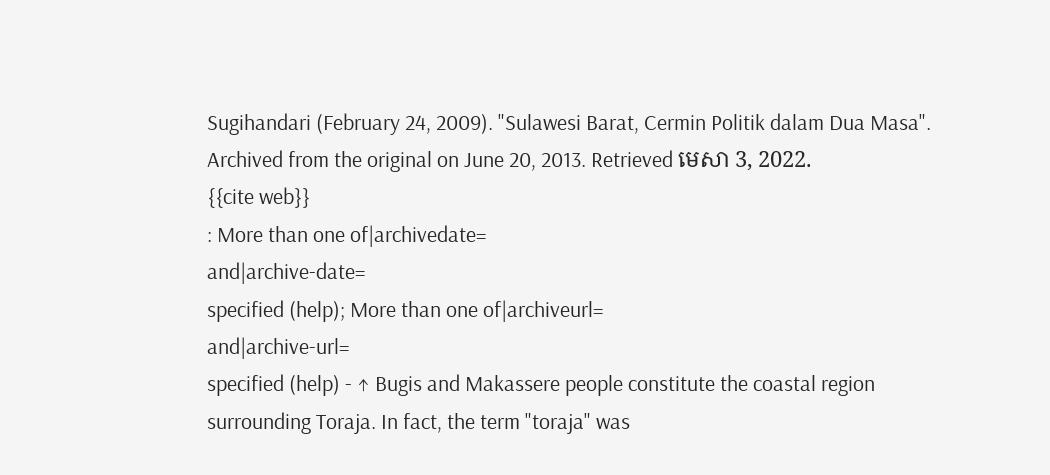Sugihandari (February 24, 2009). "Sulawesi Barat, Cermin Politik dalam Dua Masa". Archived from the original on June 20, 2013. Retrieved មេសា 3, 2022.
{{cite web}}
: More than one of|archivedate=
and|archive-date=
specified (help); More than one of|archiveurl=
and|archive-url=
specified (help) - ↑ Bugis and Makassere people constitute the coastal region surrounding Toraja. In fact, the term "toraja" was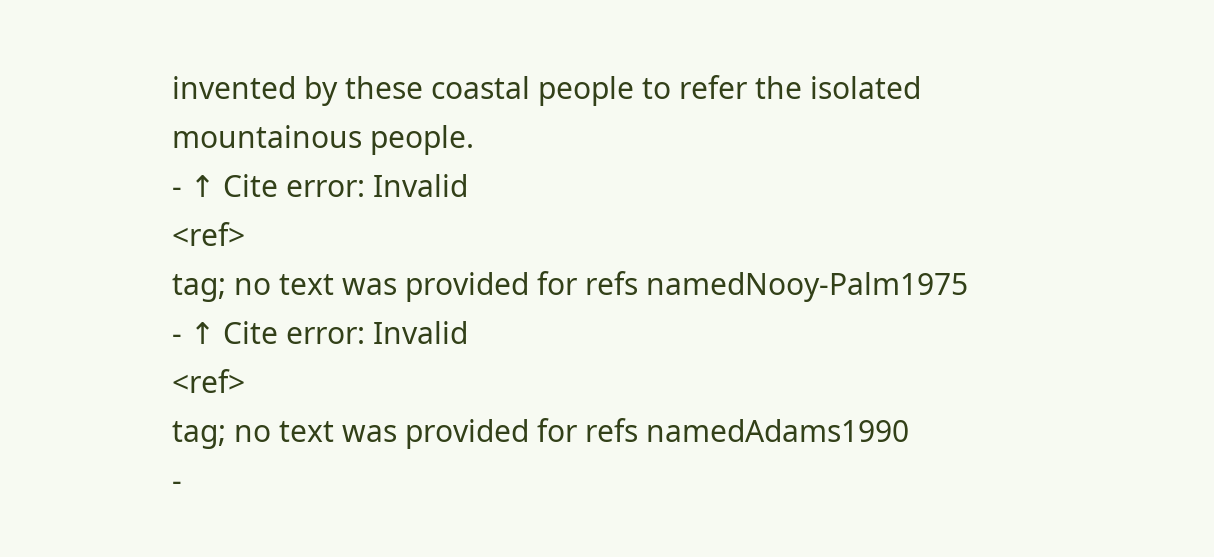invented by these coastal people to refer the isolated mountainous people.
- ↑ Cite error: Invalid
<ref>
tag; no text was provided for refs namedNooy-Palm1975
- ↑ Cite error: Invalid
<ref>
tag; no text was provided for refs namedAdams1990
-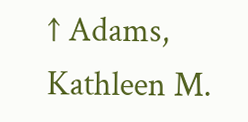↑ Adams, Kathleen M.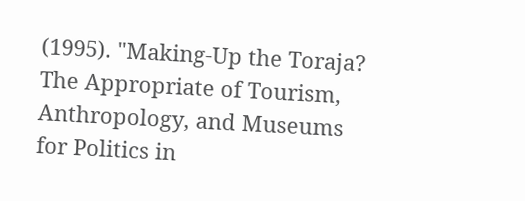(1995). "Making-Up the Toraja? The Appropriate of Tourism, Anthropology, and Museums for Politics in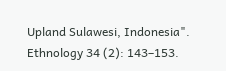Upland Sulawesi, Indonesia". Ethnology 34 (2): 143–153.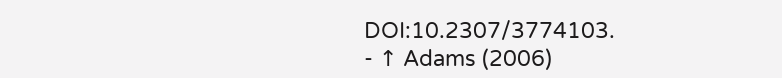DOI:10.2307/3774103.
- ↑ Adams (2006)